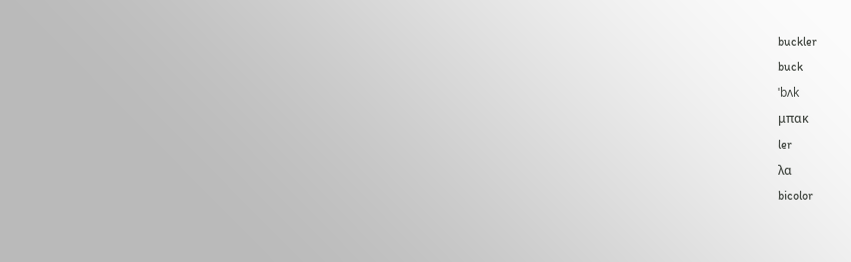buckler
buck
ˈbʌk
μπακ
ler
λα
bicolor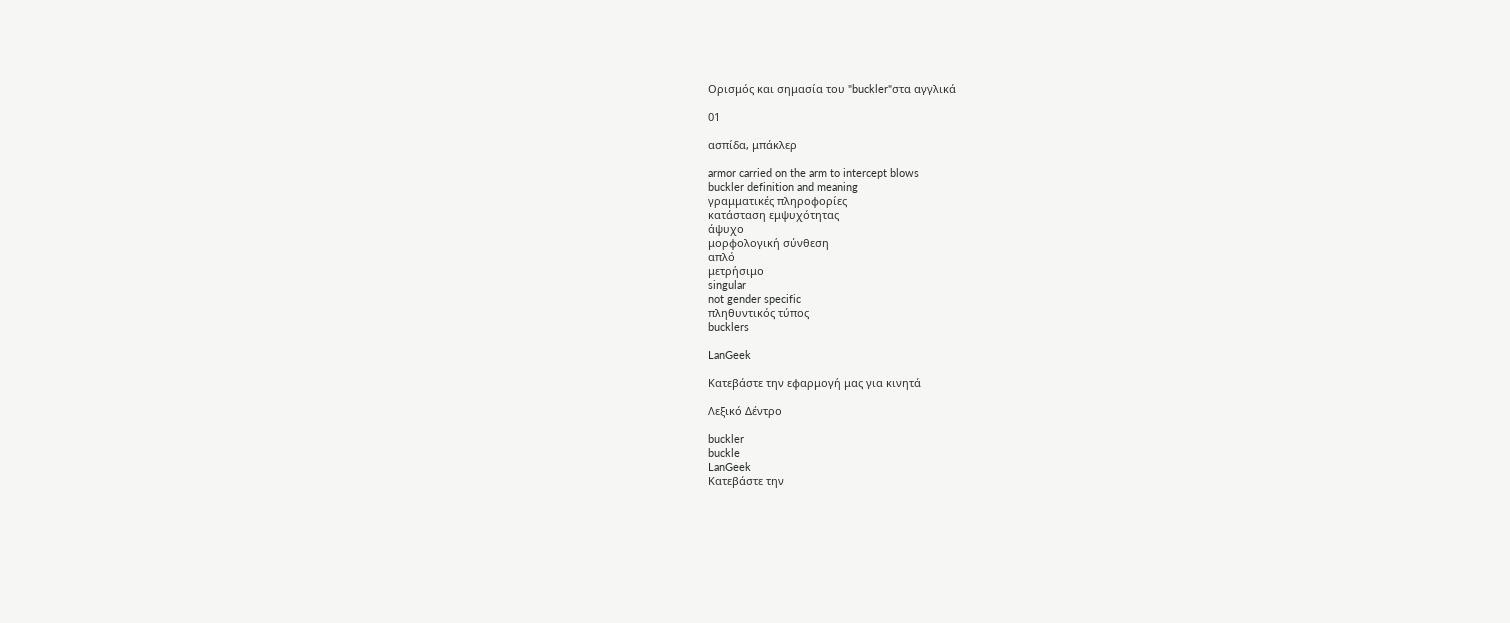Ορισμός και σημασία του "buckler"στα αγγλικά

01

ασπίδα, μπάκλερ

armor carried on the arm to intercept blows
buckler definition and meaning
γραμματικές πληροφορίες
κατάσταση εμψυχότητας
άψυχο
μορφολογική σύνθεση
απλό
μετρήσιμο
singular
not gender specific
πληθυντικός τύπος
bucklers

LanGeek

Κατεβάστε την εφαρμογή μας για κινητά

Λεξικό Δέντρο

buckler
buckle
LanGeek
Κατεβάστε την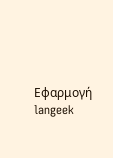Εφαρμογή
langeek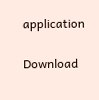application

Download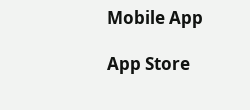Mobile App

App Store